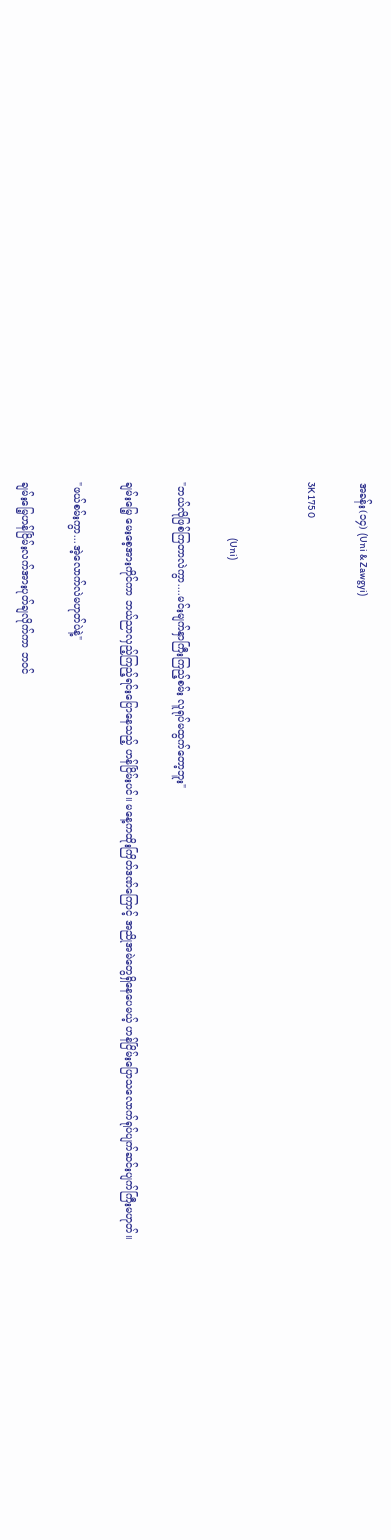အခန်း(၁၄) (Uni & Zawgyi)

3K 175 0


                            (Uni)

"ဘယ်လိုဖြစ်ကြတာလဲကွာ....မင်းမျက်နှာကြီးကြည့်စမ်း လူရုပ်မထွက်တော့ဘူး"

ချမ်းမြေ့ မေးစေ့အားကိုင်ကာ ဘယ်ညာလှည့်ကြည့်ရင်းပြောနေသည့် ဟန်ငြိမ်းပင်။ မနေ့ကထိုးကြိတ်ဒဏ်ကြောင့် အညိုအမဲတွေရှိနေပေမယ့် ဟန်ငြိမ်းပြောသလောက်ရုပ်ပျက်ဆင်းပျက်ကြီးမဟုတ်။

"ဖယ်စမ်းကွာ...အဲ့လောက်လဲမဟုတ်ပဲနဲ့"

ချမ်းမြေ့ဟန်ငြိမ်းလက်အားပုတ်ချလိုက်ကာ ဘ၀င်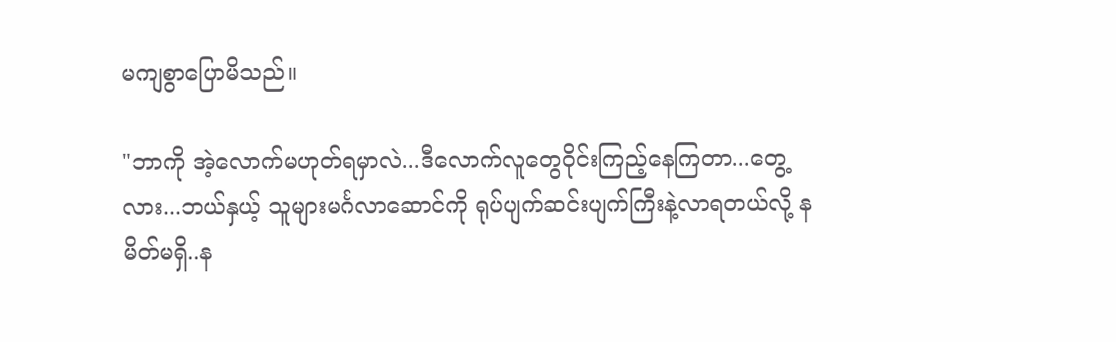မကျစွာပြောမိသည်။

"ဘာကို အဲ့လောက်မဟုတ်ရမှာလဲ...ဒီလောက်လူတွေ၀ိုင်းကြည့်နေကြတာ...တွေ့လား...ဘယ်နှယ့် သူများမင်္ဂလာဆောင်ကို ရုပ်ပျက်ဆင်းပျက်ကြီးနဲ့လာရတယ်လို့ နမိတ်မရှိ..န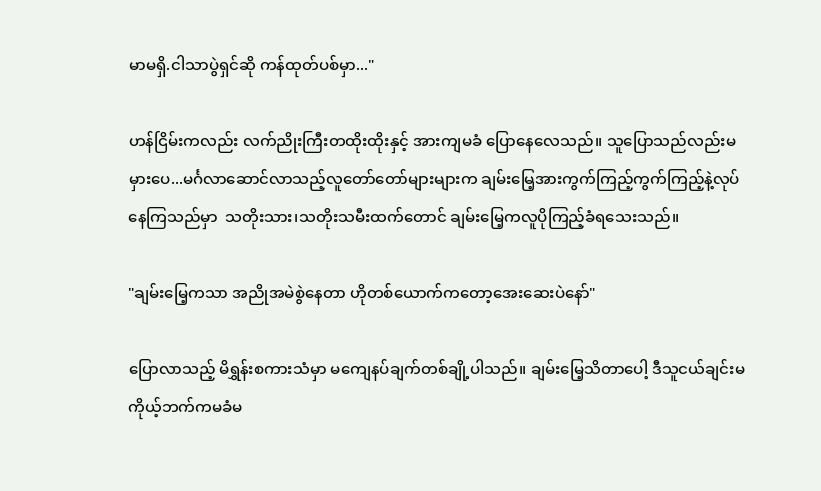မာမရှိ.ငါသာပွဲရှင်ဆို ကန်ထုတ်ပစ်မှာ..."

ဟန်ငြိမ်းကလည်း လက်ညိုးကြီးတထိုးထိုးနှင့် အားကျမခံ ပြောနေလေသည်။ သူပြောသည်လည်းမမှားပေ...မင်္ဂလာဆောင်လာသည့်လူတော်တော်များများက ချမ်းမြေ့အားကွက်ကြည့်ကွက်ကြည့်နဲ့လုပ်နေကြသည်မှာ  သတိုးသား၊သတိုးသမီးထက်တောင် ချမ်းမြေ့ကလူပိုကြည့်ခံရသေးသည်။

"ချမ်းမြေ့ကသာ အညိုအမဲစွဲနေတာ ဟိုတစ်ယောက်ကတော့အေးဆေးပဲနော်"

ပြောလာသည့် မိရွှန်းစကားသံမှာ မကျေနပ်ချက်တစ်ချို့ပါသည်။ ချမ်းမြေ့သိတာပေါ့ ဒီသူငယ်ချင်းမ ကိုယ့်ဘက်ကမခံမ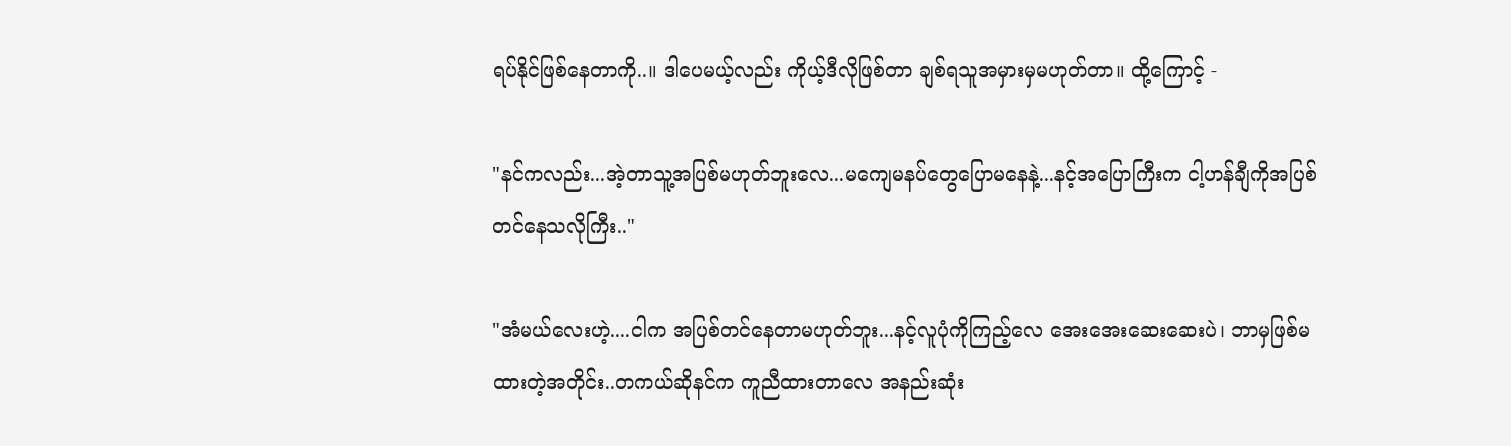ရပ်နိုင်ဖြစ်နေတာကို..။ ဒါပေမယ့်လည်း ကိုယ့်ဒီလိုဖြစ်တာ ချစ်ရသူအမှားမှမဟုတ်တာ။ ထို့ကြောင့် -

"နင်ကလည်း...အဲ့တာသူ့အပြစ်မဟုတ်ဘူးလေ...မကျေမနပ်တွေပြောမနေနဲ့...နင့်အပြောကြီးက ငါ့ဟန်ချီကိုအပြစ်တင်နေသလိုကြီး.."

"အံမယ်လေးဟဲ့....ငါက အပြစ်တင်နေတာမဟုတ်ဘူး...နင့်လူပုံကိုကြည့်လေ အေးအေးဆေးဆေးပဲ၊ ဘာမှဖြစ်မထားတဲ့အတိုင်း..တကယ်ဆိုနင်က ကူညီထားတာလေ အနည်းဆုံး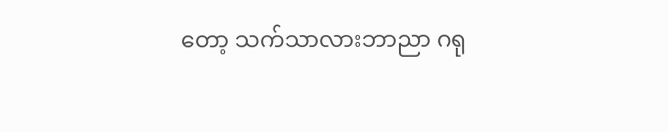တော့ သက်သာလားဘာညာ ဂရု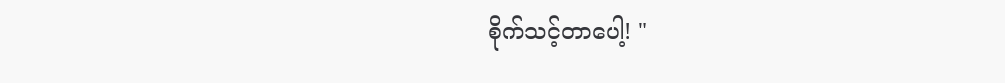စိုက်သင့်တာပေါ့! "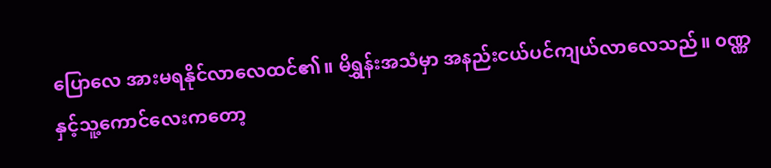ပြောလေ အားမရနိုင်လာလေထင်၏။ မိရွှန်းအသံမှာ အနည်းငယ်ပင်ကျယ်လာလေသည်။ ၀ဏ္ဏနှင့်သူ့ကောင်လေးကတော့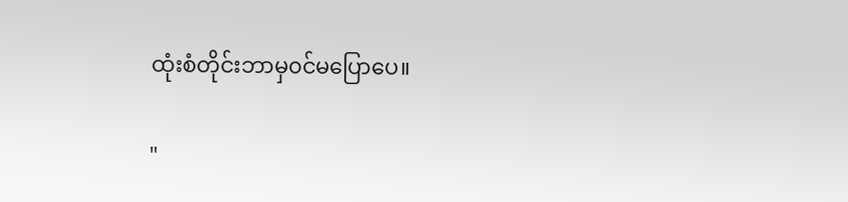ထုံးစံတိုင်းဘာမှ၀င်မပြောပေ။

"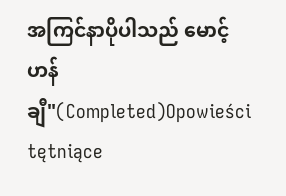အကြင်နာပိုပါသည် မောင့်ဟန်ချီ"(Completed)Opowieści tętniące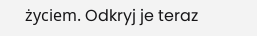życiem. Odkryj je teraz